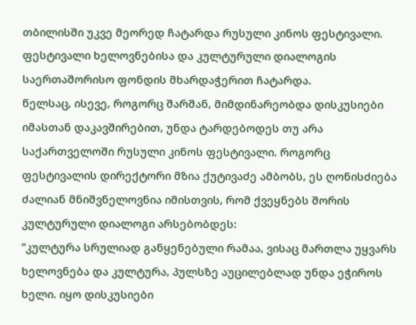თბილისში უკვე მეორედ ჩატარდა რუსული კინოს ფესტივალი. ფესტივალი ხელოვნებისა და კულტურული დიალოგის საერთაშორისო ფონდის მხარდაჭერით ჩატარდა.
წელსაც, ისევე, როგორც შარშან, მიმდინარეობდა დისკუსიები იმასთან დაკავშირებით, უნდა ტარდებოდეს თუ არა საქართველოში რუსული კინოს ფესტივალი. როგორც ფესტივალის დირექტორი მზია ქუტივაძე ამბობს, ეს ღონისძიება ძალიან მნიშვნელოვნია იმისთვის, რომ ქვეყნებს შორის კულტურული დიალოგი არსებობდეს:
“კულტურა სრულიად განყენებული რამაა, ვისაც მართლა უყვარს ხელოვნება და კულტურა, პულსზე აუცილებლად უნდა ეჭიროს ხელი. იყო დისკუსიები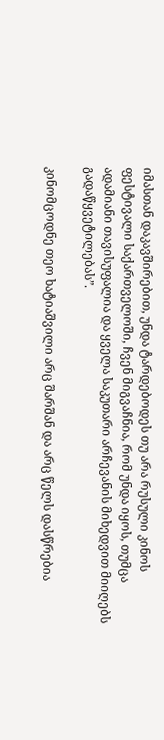იმასთან დაკავშირებით, უნდა ტარდებოდეს თუ არა რუსული კინოს ფესტივალი საქართველოში, ჩვენ მიგვაჩნია, რომ უნდა იყოს, თუმცა ადამიანი თავისუფალია და ყველა საკუთარი არჩევანის მიხედვით მიიღებს გადაწყვეტილებას”.

კინომცოდნე თეო ხატიაშვილი არც შარშან და არც წელს დასწრებია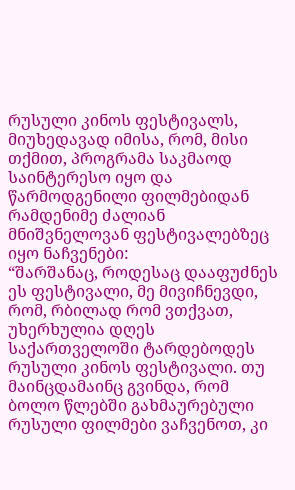რუსული კინოს ფესტივალს, მიუხედავად იმისა, რომ, მისი თქმით, პროგრამა საკმაოდ საინტერესო იყო და წარმოდგენილი ფილმებიდან რამდენიმე ძალიან მნიშვნელოვან ფესტივალებზეც იყო ნაჩვენები:
“შარშანაც, როდესაც დააფუძნეს ეს ფესტივალი, მე მივიჩნევდი, რომ, რბილად რომ ვთქვათ, უხერხულია დღეს საქართველოში ტარდებოდეს რუსული კინოს ფესტივალი. თუ მაინცდამაინც გვინდა, რომ ბოლო წლებში გახმაურებული რუსული ფილმები ვაჩვენოთ, კი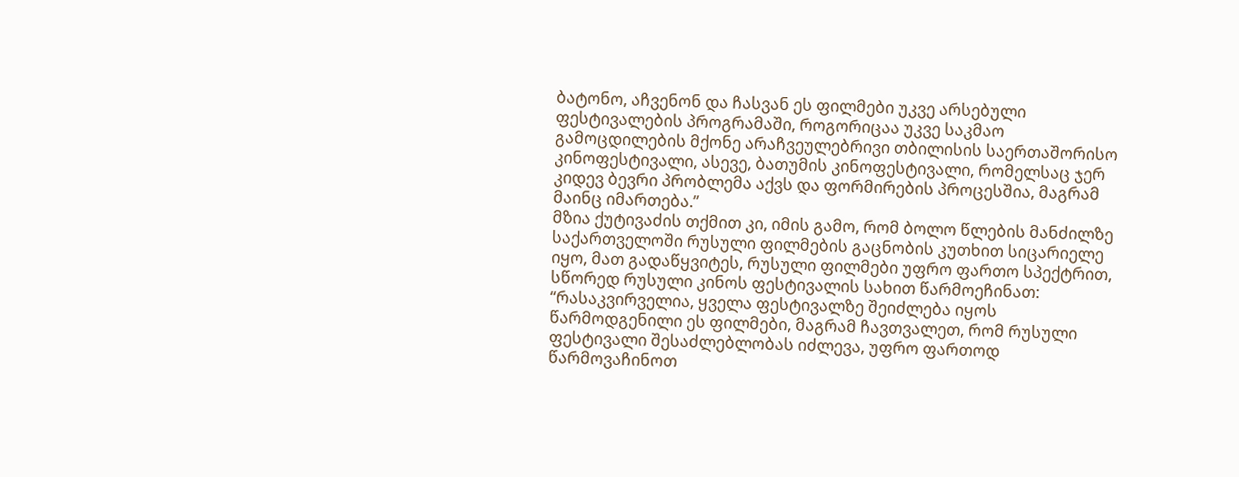ბატონო, აჩვენონ და ჩასვან ეს ფილმები უკვე არსებული ფესტივალების პროგრამაში, როგორიცაა უკვე საკმაო გამოცდილების მქონე არაჩვეულებრივი თბილისის საერთაშორისო კინოფესტივალი, ასევე, ბათუმის კინოფესტივალი, რომელსაც ჯერ კიდევ ბევრი პრობლემა აქვს და ფორმირების პროცესშია, მაგრამ მაინც იმართება.”
მზია ქუტივაძის თქმით კი, იმის გამო, რომ ბოლო წლების მანძილზე საქართველოში რუსული ფილმების გაცნობის კუთხით სიცარიელე იყო, მათ გადაწყვიტეს, რუსული ფილმები უფრო ფართო სპექტრით, სწორედ რუსული კინოს ფესტივალის სახით წარმოეჩინათ:
“რასაკვირველია, ყველა ფესტივალზე შეიძლება იყოს წარმოდგენილი ეს ფილმები, მაგრამ ჩავთვალეთ, რომ რუსული ფესტივალი შესაძლებლობას იძლევა, უფრო ფართოდ წარმოვაჩინოთ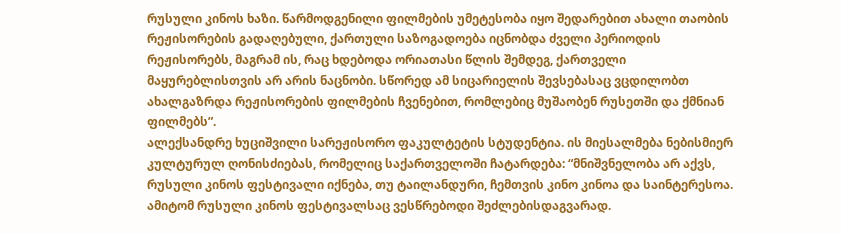რუსული კინოს ხაზი. წარმოდგენილი ფილმების უმეტესობა იყო შედარებით ახალი თაობის რეჟისორების გადაღებული, ქართული საზოგადოება იცნობდა ძველი პერიოდის რეჟისორებს, მაგრამ ის, რაც ხდებოდა ორიათასი წლის შემდეგ, ქართველი მაყურებლისთვის არ არის ნაცნობი. სწორედ ამ სიცარიელის შევსებასაც ვცდილობთ ახალგაზრდა რეჟისორების ფილმების ჩვენებით, რომლებიც მუშაობენ რუსეთში და ქმნიან ფილმებს”.
ალექსანდრე ხუციშვილი სარეჟისორო ფაკულტეტის სტუდენტია. ის მიესალმება ნებისმიერ კულტურულ ღონისძიებას, რომელიც საქართველოში ჩატარდება: “მნიშვნელობა არ აქვს, რუსული კინოს ფესტივალი იქნება, თუ ტაილანდური, ჩემთვის კინო კინოა და საინტერესოა. ამიტომ რუსული კინოს ფესტივალსაც ვესწრებოდი შეძლებისდაგვარად.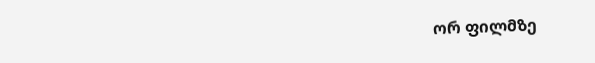ორ ფილმზე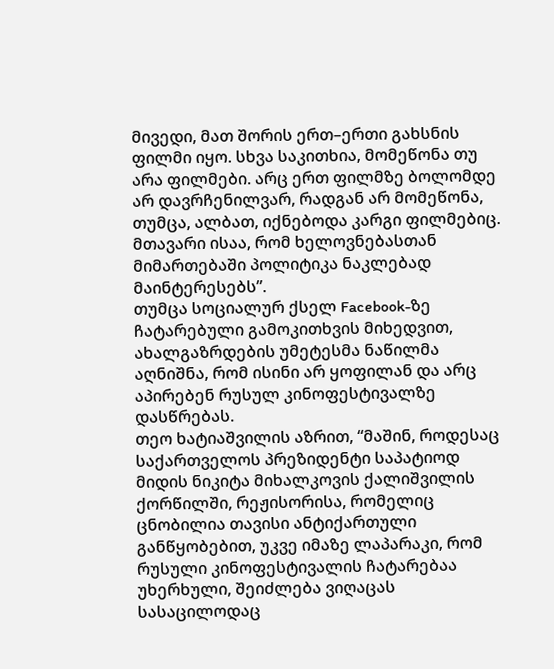მივედი, მათ შორის ერთ–ერთი გახსნის ფილმი იყო. სხვა საკითხია, მომეწონა თუ არა ფილმები. არც ერთ ფილმზე ბოლომდე არ დავრჩენილვარ, რადგან არ მომეწონა, თუმცა, ალბათ, იქნებოდა კარგი ფილმებიც. მთავარი ისაა, რომ ხელოვნებასთან მიმართებაში პოლიტიკა ნაკლებად მაინტერესებს”.
თუმცა სოციალურ ქსელ Facebook-ზე ჩატარებული გამოკითხვის მიხედვით, ახალგაზრდების უმეტესმა ნაწილმა აღნიშნა, რომ ისინი არ ყოფილან და არც აპირებენ რუსულ კინოფესტივალზე დასწრებას.
თეო ხატიაშვილის აზრით, “მაშინ, როდესაც საქართველოს პრეზიდენტი საპატიოდ მიდის ნიკიტა მიხალკოვის ქალიშვილის ქორწილში, რეჟისორისა, რომელიც ცნობილია თავისი ანტიქართული განწყობებით, უკვე იმაზე ლაპარაკი, რომ რუსული კინოფესტივალის ჩატარებაა უხერხული, შეიძლება ვიღაცას სასაცილოდაც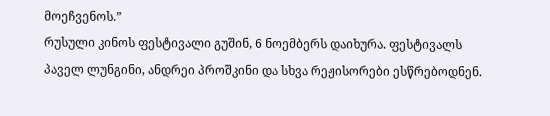მოეჩვენოს.”
რუსული კინოს ფესტივალი გუშინ, 6 ნოემბერს დაიხურა. ფესტივალს პაველ ლუნგინი, ანდრეი პროშკინი და სხვა რეჟისორები ესწრებოდნენ.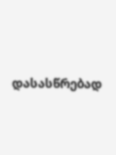დასასწრებად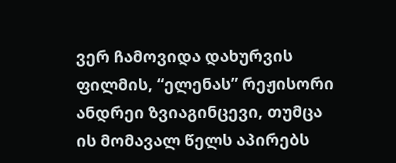ვერ ჩამოვიდა დახურვის ფილმის, “ელენას” რეჟისორი ანდრეი ზვიაგინცევი, თუმცა ის მომავალ წელს აპირებს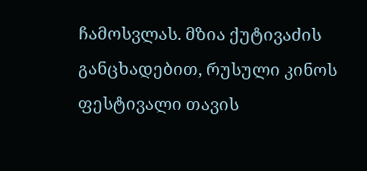ჩამოსვლას. მზია ქუტივაძის განცხადებით, რუსული კინოს ფესტივალი თავის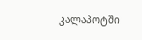კალაპოტში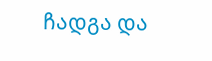ჩადგა და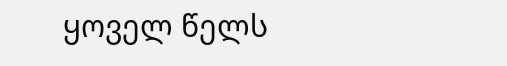ყოველ წელს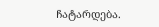ჩატარდება.